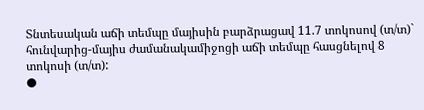Տնտեսական աճի տեմպը մայիսին բարձրացավ 11.7 տոկոսով (տ/տ)` հունվարից-մայիս ժամանակամիջոցի աճի տեմպը հասցնելով 8 տոկոսի (տ/տ):
●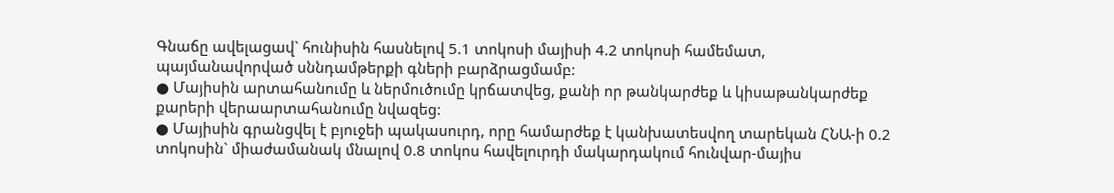Գնաճը ավելացավ` հունիսին հասնելով 5.1 տոկոսի մայիսի 4.2 տոկոսի համեմատ, պայմանավորված սննդամթերքի գների բարձրացմամբ:
● Մայիսին արտահանումը և ներմուծումը կրճատվեց, քանի որ թանկարժեք և կիսաթանկարժեք քարերի վերաարտահանումը նվազեց:
● Մայիսին գրանցվել է բյուջեի պակասուրդ, որը համարժեք է կանխատեսվող տարեկան ՀՆԱ-ի 0.2 տոկոսին` միաժամանակ մնալով 0.8 տոկոս հավելուրդի մակարդակում հունվար-մայիս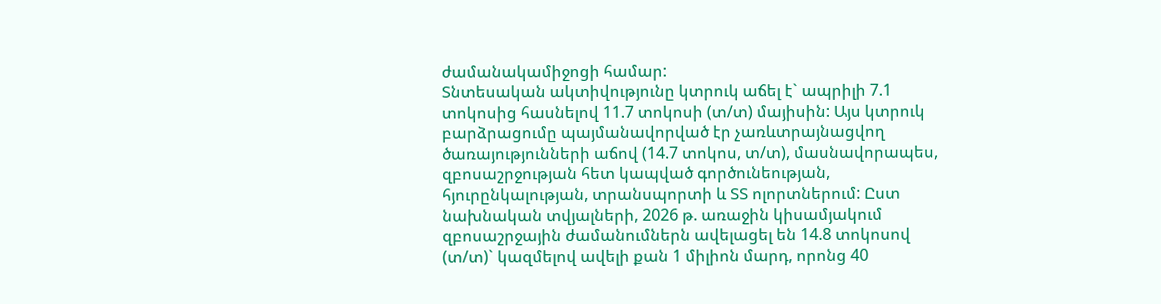ժամանակամիջոցի համար:
Տնտեսական ակտիվությունը կտրուկ աճել է` ապրիլի 7.1 տոկոսից հասնելով 11.7 տոկոսի (տ/տ) մայիսին: Այս կտրուկ բարձրացումը պայմանավորված էր չառևտրայնացվող ծառայությունների աճով (14.7 տոկոս, տ/տ), մասնավորապես, զբոսաշրջության հետ կապված գործունեության, հյուրընկալության, տրանսպորտի և ՏՏ ոլորտներում: Ըստ նախնական տվյալների, 2026 թ. առաջին կիսամյակում զբոսաշրջային ժամանումներն ավելացել են 14.8 տոկոսով (տ/տ)` կազմելով ավելի քան 1 միլիոն մարդ, որոնց 40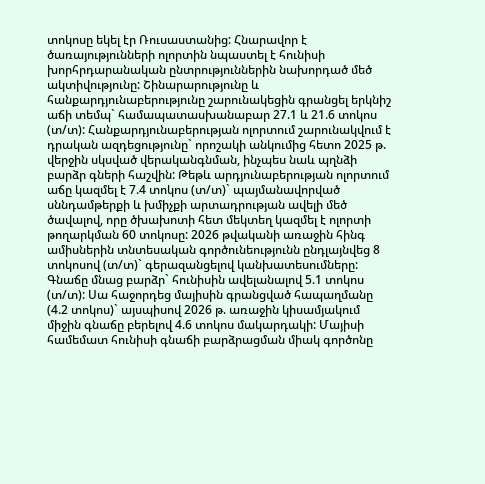տոկոսը եկել էր Ռուսաստանից: Հնարավոր է ծառայությունների ոլորտին նպաստել է հունիսի խորհրդարանական ընտրություններին նախորդած մեծ ակտիվությունը: Շինարարությունը և հանքարդյունաբերությունը շարունակեցին գրանցել երկնիշ աճի տեմպ` համապատասխանաբար 27.1 և 21.6 տոկոս (տ/տ): Հանքարդյունաբերության ոլորտում շարունակվում է դրական ազդեցությունը` որոշակի անկումից հետո 2025 թ. վերջին սկսված վերականգնման, ինչպես նաև պղնձի բարձր գների հաշվին: Թեթև արդյունաբերության ոլորտում աճը կազմել է 7.4 տոկոս (տ/տ)` պայմանավորված սննդամթերքի և խմիչքի արտադրության ավելի մեծ ծավալով, որը ծխախոտի հետ մեկտեղ կազմել է ոլորտի թողարկման 60 տոկոսը: 2026 թվականի առաջին հինգ ամիսներին տնտեսական գործունեությունն ընդլայնվեց 8 տոկոսով (տ/տ)` գերազանցելով կանխատեսումները:
Գնաճը մնաց բարձր` հունիսին ավելանալով 5.1 տոկոս (տ/տ): Սա հաջորդեց մայիսին գրանցված հապաղմանը (4.2 տոկոս)` այսպիսով 2026 թ. առաջին կիսամյակում միջին գնաճը բերելով 4.6 տոկոս մակարդակի: Մայիսի համեմատ հունիսի գնաճի բարձրացման միակ գործոնը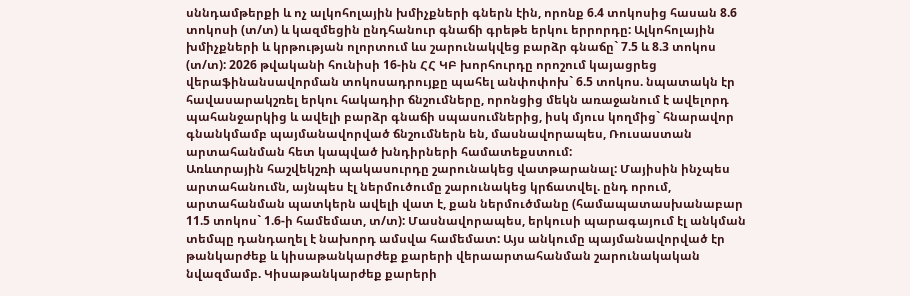սննդամթերքի և ոչ ալկոհոլային խմիչքների գներն էին, որոնք 6.4 տոկոսից հասան 8.6 տոկոսի (տ/տ) և կազմեցին ընդհանուր գնաճի գրեթե երկու երրորդը: Ալկոհոլային խմիչքների և կրթության ոլորտում ևս շարունակվեց բարձր գնաճը` 7.5 և 8.3 տոկոս (տ/տ): 2026 թվականի հունիսի 16-ին ՀՀ ԿԲ խորհուրդը որոշում կայացրեց վերաֆինանսավորման տոկոսադրույքը պահել անփոփոխ` 6.5 տոկոս. նպատակն էր հավասարակշռել երկու հակադիր ճնշումները, որոնցից մեկն առաջանում է ավելորդ պահանջարկից և ավելի բարձր գնաճի սպասումներից, իսկ մյուս կողմից` հնարավոր գնանկմամբ պայմանավորված ճնշումներն են, մասնավորապես, Ռուսաստան արտահանման հետ կապված խնդիրների համատեքստում:
Առևտրային հաշվեկշռի պակասուրդը շարունակեց վատթարանալ: Մայիսին ինչպես արտահանումն, այնպես էլ ներմուծումը շարունակեց կրճատվել. ընդ որում, արտահանման պատկերն ավելի վատ է, քան ներմուծմանը (համապատասխանաբար 11.5 տոկոս` 1.6-ի համեմատ, տ/տ): Մասնավորապես, երկուսի պարագայում էլ անկման տեմպը դանդաղել է նախորդ ամսվա համեմատ: Այս անկումը պայմանավորված էր թանկարժեք և կիսաթանկարժեք քարերի վերաարտահանման շարունակական նվազմամբ. Կիսաթանկարժեք քարերի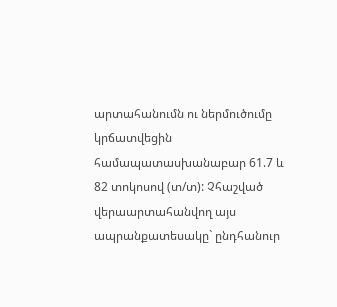արտահանումն ու ներմուծումը կրճատվեցին համապատասխանաբար 61.7 և 82 տոկոսով (տ/տ): Չհաշված վերաարտահանվող այս ապրանքատեսակը` ընդհանուր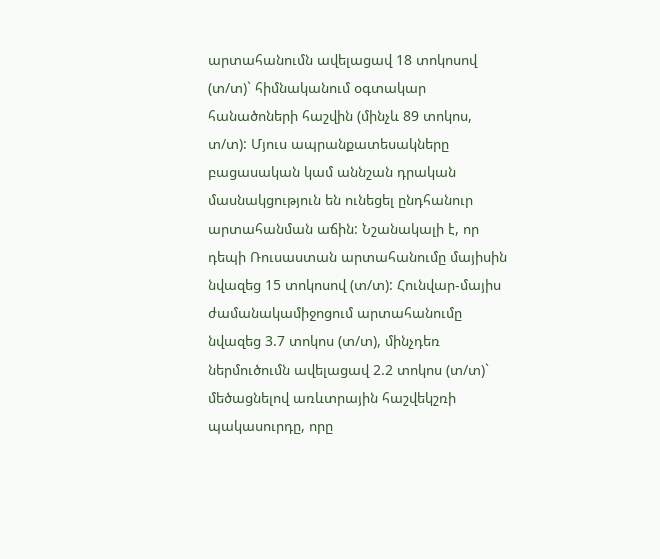արտահանումն ավելացավ 18 տոկոսով (տ/տ)` հիմնականում օգտակար հանածոների հաշվին (մինչև 89 տոկոս, տ/տ): Մյուս ապրանքատեսակները բացասական կամ աննշան դրական մասնակցություն են ունեցել ընդհանուր արտահանման աճին: Նշանակալի է, որ դեպի Ռուսաստան արտահանումը մայիսին նվազեց 15 տոկոսով (տ/տ): Հունվար-մայիս ժամանակամիջոցում արտահանումը նվազեց 3.7 տոկոս (տ/տ), մինչդեռ ներմուծումն ավելացավ 2.2 տոկոս (տ/տ)` մեծացնելով առևտրային հաշվեկշռի պակասուրդը, որը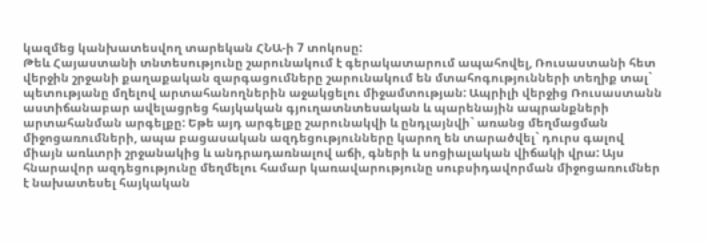կազմեց կանխատեսվող տարեկան ՀՆԱ-ի 7 տոկոսը:
Թեև Հայաստանի տնտեսությունը շարունակում է գերակատարում ապահովել, Ռուսաստանի հետ վերջին շրջանի քաղաքական զարգացումները շարունակում են մտահոգությունների տեղիք տալ` պետությանը մղելով արտահանողներին աջակցելու միջամտության: Ապրիլի վերջից Ռուսաստանն աստիճանաբար ավելացրեց հայկական գյուղատնտեսական և պարենային ապրանքների արտահանման արգելքը: Եթե այդ արգելքը շարունակվի և ընդլայնվի` առանց մեղմացման միջոցառումների, ապա բացասական ազդեցությունները կարող են տարածվել` դուրս գալով միայն առևտրի շրջանակից և անդրադառնալով աճի, գների և սոցիալական վիճակի վրա: Այս հնարավոր ազդեցությունը մեղմելու համար կառավարությունը սուբսիդավորման միջոցառումներ է նախատեսել հայկական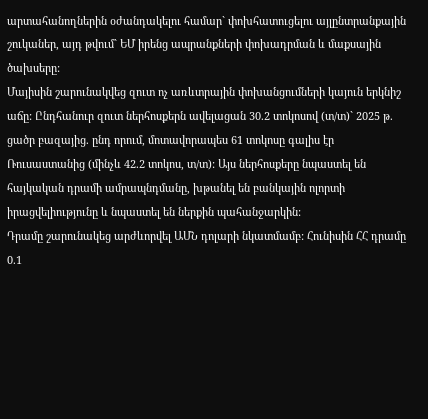արտահանողներին օժանդակելու համար` փոխհատուցելու այլընտրանքային շուկաներ, այդ թվում` ԵՄ իրենց ապրանքների փոխադրման և մաքսային ծախսերը:
Մայիսին շարունակվեց զուտ ոչ առևտրային փոխանցումների կայուն երկնիշ աճը: Ընդհանուր զուտ ներհոսքերն ավելացան 30.2 տոկոսով (տ/տ)` 2025 թ. ցածր բազայից. ընդ որում, մոտավորապես 61 տոկոսը գալիս էր Ռուսաստանից (մինչև 42.2 տոկոս, տ/տ): Այս ներհոսքերը նպաստել են հայկական դրամի ամրապնդմանը, խթանել են բանկային ոլորտի իրացվելիությունը և նպաստել են ներքին պահանջարկին:
Դրամը շարունակեց արժևորվել ԱՄՆ դոլարի նկատմամբ: Հունիսին ՀՀ դրամը 0.1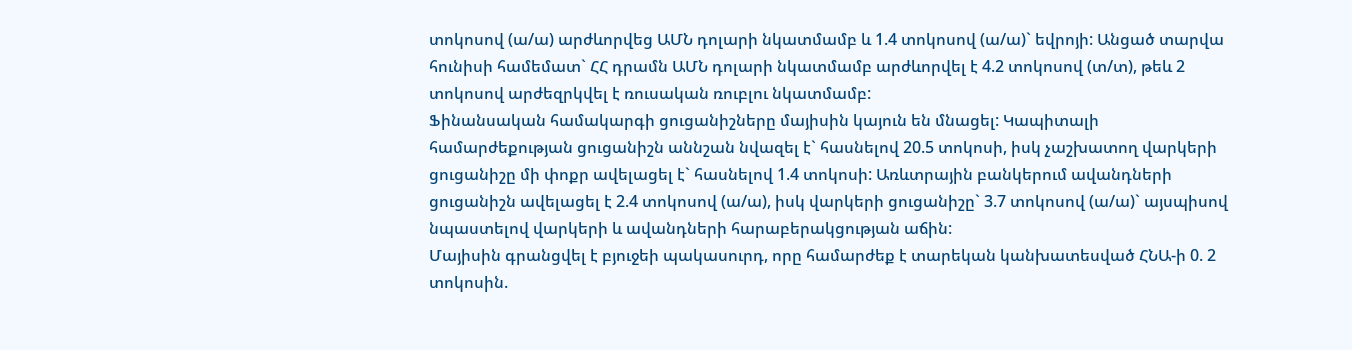տոկոսով (ա/ա) արժևորվեց ԱՄՆ դոլարի նկատմամբ և 1.4 տոկոսով (ա/ա)` եվրոյի: Անցած տարվա հունիսի համեմատ` ՀՀ դրամն ԱՄՆ դոլարի նկատմամբ արժևորվել է 4.2 տոկոսով (տ/տ), թեև 2 տոկոսով արժեզրկվել է ռուսական ռուբլու նկատմամբ:
Ֆինանսական համակարգի ցուցանիշները մայիսին կայուն են մնացել: Կապիտալի համարժեքության ցուցանիշն աննշան նվազել է` հասնելով 20.5 տոկոսի, իսկ չաշխատող վարկերի ցուցանիշը մի փոքր ավելացել է` հասնելով 1.4 տոկոսի: Առևտրային բանկերում ավանդների ցուցանիշն ավելացել է 2.4 տոկոսով (ա/ա), իսկ վարկերի ցուցանիշը` 3.7 տոկոսով (ա/ա)` այսպիսով նպաստելով վարկերի և ավանդների հարաբերակցության աճին:
Մայիսին գրանցվել է բյուջեի պակասուրդ, որը համարժեք է տարեկան կանխատեսված ՀՆԱ-ի 0. 2 տոկոսին.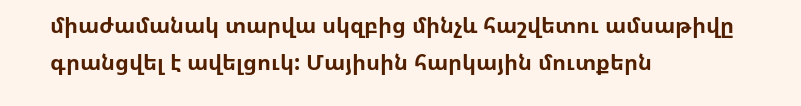միաժամանակ տարվա սկզբից մինչև հաշվետու ամսաթիվը գրանցվել է ավելցուկ: Մայիսին հարկային մուտքերն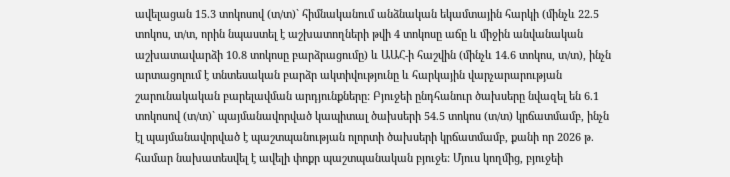ավելացան 15.3 տոկոսով (տ/տ)` հիմնականում անձնական եկամտային հարկի (մինչև 22.5 տոկոս, տ/տ, որին նպաստել է աշխատողների թվի 4 տոկոսը աճը և միջին անվանական աշխատավարձի 10.8 տոկոսը բարձրացումը) և ԱԱՀ-ի հաշվին (մինչև 14.6 տոկոս, տ/տ), ինչն արտացոլում է տնտեսական բարձր ակտիվությունը և հարկային վարչարարության շարունակական բարելավման արդյունքները: Բյուջեի ընդհանուր ծախսերը նվազել են 6.1 տոկոսով (տ/տ)` պայմանավորված կապիտալ ծախսերի 54.5 տոկոս (տ/տ) կրճատմամբ, ինչն էլ պայմանավորված է պաշտպանության ոլորտի ծախսերի կրճատմամբ, քանի որ 2026 թ. համար նախատեսվել է ավելի փոքր պաշտպանական բյուջե: Մյուս կողմից, բյուջեի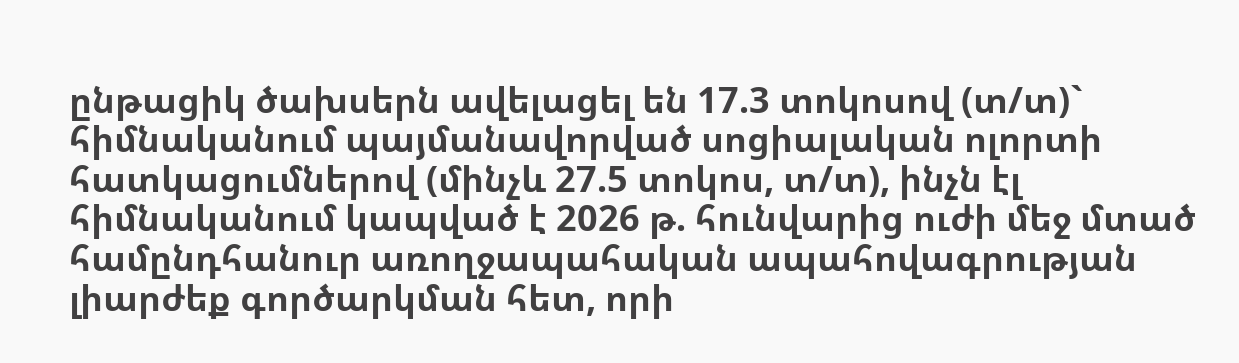ընթացիկ ծախսերն ավելացել են 17.3 տոկոսով (տ/տ)` հիմնականում պայմանավորված սոցիալական ոլորտի հատկացումներով (մինչև 27.5 տոկոս, տ/տ), ինչն էլ հիմնականում կապված է 2026 թ. հունվարից ուժի մեջ մտած համընդհանուր առողջապահական ապահովագրության լիարժեք գործարկման հետ, որի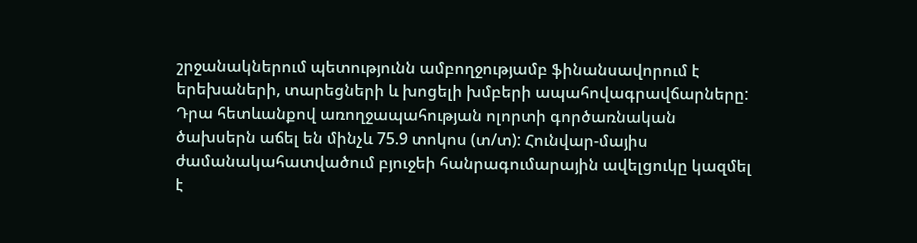շրջանակներում պետությունն ամբողջությամբ ֆինանսավորում է երեխաների, տարեցների և խոցելի խմբերի ապահովագրավճարները: Դրա հետևանքով առողջապահության ոլորտի գործառնական ծախսերն աճել են մինչև 75.9 տոկոս (տ/տ): Հունվար-մայիս ժամանակահատվածում բյուջեի հանրագումարային ավելցուկը կազմել է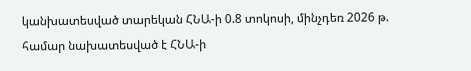կանխատեսված տարեկան ՀՆԱ-ի 0.8 տոկոսի, մինչդեռ 2026 թ. համար նախատեսված է ՀՆԱ-ի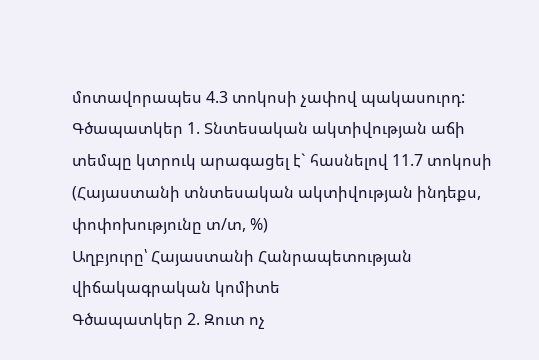մոտավորապես 4.3 տոկոսի չափով պակասուրդ:
Գծապատկեր 1. Տնտեսական ակտիվության աճի տեմպը կտրուկ արագացել է` հասնելով 11.7 տոկոսի
(Հայաստանի տնտեսական ակտիվության ինդեքս, փոփոխությունը տ/տ, %)
Աղբյուրը՝ Հայաստանի Հանրապետության վիճակագրական կոմիտե
Գծապատկեր 2. Զուտ ոչ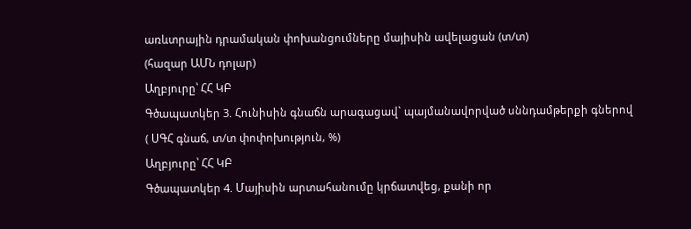առևտրային դրամական փոխանցումները մայիսին ավելացան (տ/տ)
(հազար ԱՄՆ դոլար)
Աղբյուրը՝ ՀՀ ԿԲ
Գծապատկեր 3. Հունիսին գնաճն արագացավ` պայմանավորված սննդամթերքի գներով
( ՍԳՀ գնաճ, տ/տ փոփոխություն, %)
Աղբյուրը՝ ՀՀ ԿԲ
Գծապատկեր 4. Մայիսին արտահանումը կրճատվեց, քանի որ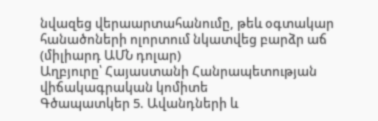նվազեց վերաարտահանումը, թեև օգտակար հանածոների ոլորտում նկատվեց բարձր աճ
(միլիարդ ԱՄՆ դոլար)
Աղբյուրը՝ Հայաստանի Հանրապետության վիճակագրական կոմիտե
Գծապատկեր 5. Ավանդների և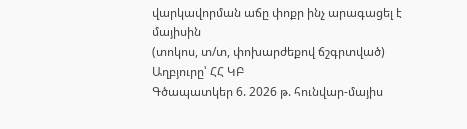վարկավորման աճը փոքր ինչ արագացել է մայիսին
(տոկոս, տ/տ, փոխարժեքով ճշգրտված)
Աղբյուրը՝ ՀՀ ԿԲ
Գծապատկեր 6. 2026 թ. հունվար-մայիս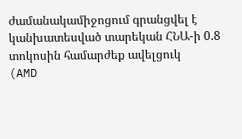ժամանակամիջոցում գրանցվել է կանխատեսված տարեկան ՀՆԱ-ի 0.8 տոկոսին համարժեք ավելցուկ
(AMD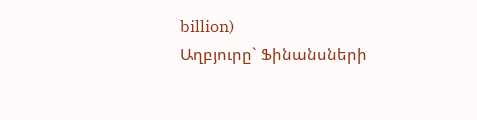billion)
Աղբյուրը` Ֆինանսների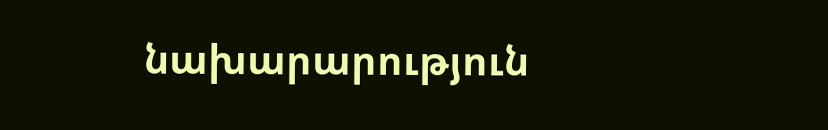նախարարություն